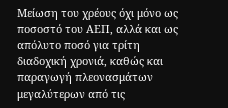Μείωση του χρέους όχι μόνο ως ποσοστό του ΑΕΠ, αλλά και ως απόλυτο ποσό για τρίτη διαδοχική χρονιά, καθώς και παραγωγή πλεονασμάτων μεγαλύτερων από τις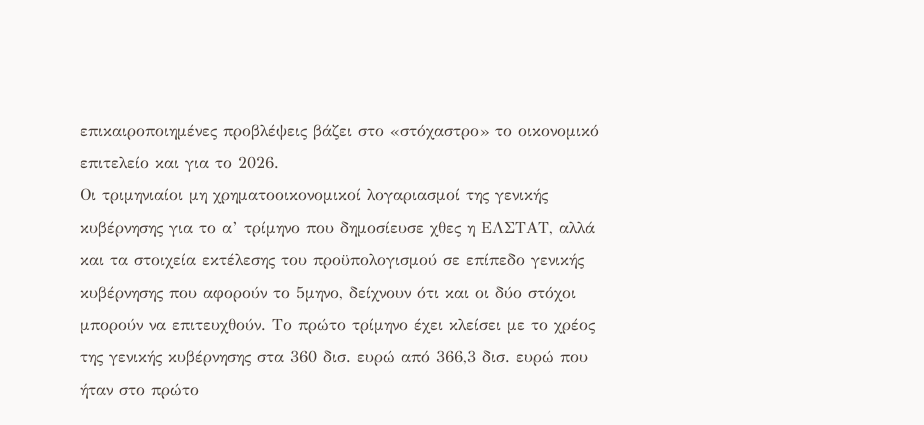επικαιροποιημένες προβλέψεις βάζει στο «στόχαστρο» το οικονομικό επιτελείο και για το 2026.
Οι τριμηνιαίοι μη χρηματοοικονομικοί λογαριασμοί της γενικής κυβέρνησης για το α’ τρίμηνο που δημοσίευσε χθες η ΕΛΣΤΑΤ, αλλά και τα στοιχεία εκτέλεσης του προϋπολογισμού σε επίπεδο γενικής κυβέρνησης που αφορούν το 5μηνο, δείχνουν ότι και οι δύο στόχοι μπορούν να επιτευχθούν. Το πρώτο τρίμηνο έχει κλείσει με το χρέος της γενικής κυβέρνησης στα 360 δισ. ευρώ από 366,3 δισ. ευρώ που ήταν στο πρώτο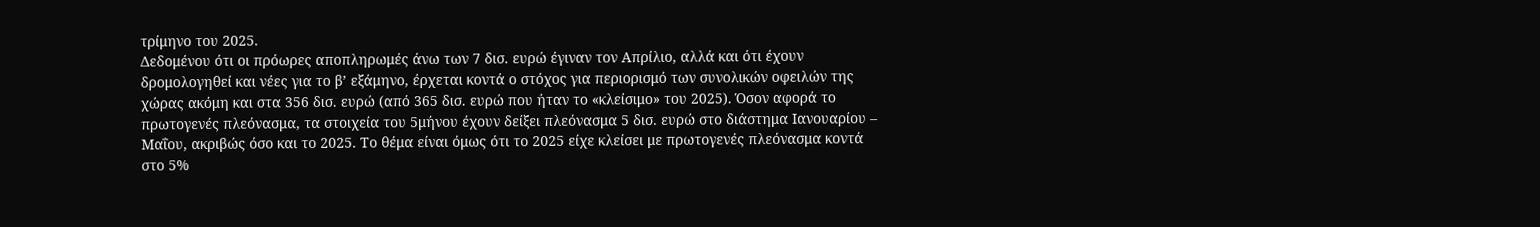τρίμηνο του 2025.
Δεδομένου ότι οι πρόωρες αποπληρωμές άνω των 7 δισ. ευρώ έγιναν τον Απρίλιο, αλλά και ότι έχουν δρομολογηθεί και νέες για το β’ εξάμηνο, έρχεται κοντά ο στόχος για περιορισμό των συνολικών οφειλών της χώρας ακόμη και στα 356 δισ. ευρώ (από 365 δισ. ευρώ που ήταν το «κλείσιμο» του 2025). Όσον αφορά το πρωτογενές πλεόνασμα, τα στοιχεία του 5μήνου έχουν δείξει πλεόνασμα 5 δισ. ευρώ στο διάστημα Ιανουαρίου – Μαΐου, ακριβώς όσο και το 2025. Το θέμα είναι όμως ότι το 2025 είχε κλείσει με πρωτογενές πλεόνασμα κοντά στο 5%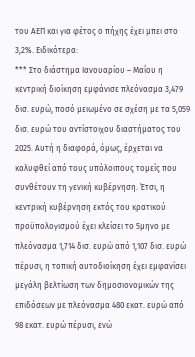του ΑΕΠ και για φέτος ο πήχης έχει μπει στο 3,2%. Ειδικότερα:
*** Στο διάστημα Ιανουαρίου – Μαΐου η κεντρική διοίκηση εμφάνισε πλεόνασμα 3,479 δισ. ευρώ, ποσό μειωμένο σε σχέση με τα 5,059 δισ. ευρώ του αντίστοιχου διαστήματος του 2025. Αυτή η διαφορά, όμως, έρχεται να καλυφθεί από τους υπόλοιπους τομείς που συνθέτουν τη γενική κυβέρνηση. Έτσι, η κεντρική κυβέρνηση εκτός του κρατικού προϋπολογισμού έχει κλείσει το 5μηνο με πλεόνασμα 1,714 δισ. ευρώ από 1,107 δισ. ευρώ πέρυσι, η τοπική αυτοδιοίκηση έχει εμφανίσει μεγάλη βελτίωση των δημοσιονομικών της επιδόσεων με πλεόνασμα 480 εκατ. ευρώ από 98 εκατ. ευρώ πέρυσι, ενώ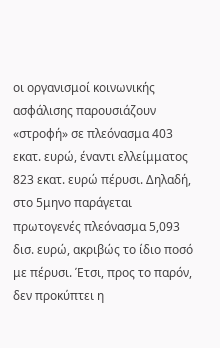οι οργανισμοί κοινωνικής ασφάλισης παρουσιάζουν «στροφή» σε πλεόνασμα 403 εκατ. ευρώ, έναντι ελλείμματος 823 εκατ. ευρώ πέρυσι. Δηλαδή, στο 5μηνο παράγεται πρωτογενές πλεόνασμα 5,093 δισ. ευρώ, ακριβώς το ίδιο ποσό με πέρυσι. Έτσι, προς το παρόν, δεν προκύπτει η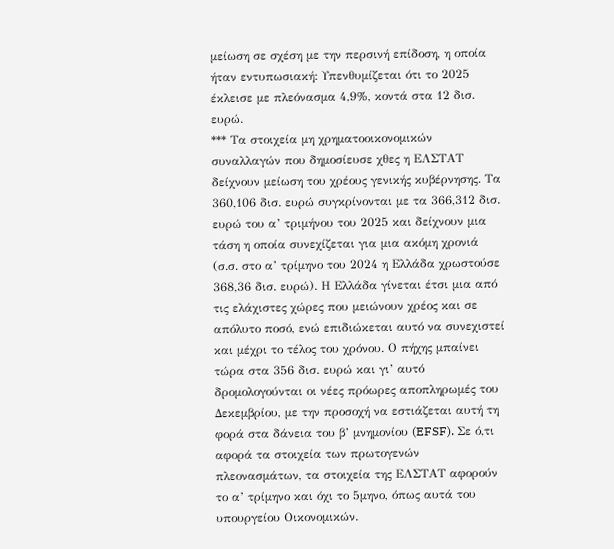μείωση σε σχέση με την περσινή επίδοση, η οποία ήταν εντυπωσιακή: Υπενθυμίζεται ότι το 2025 έκλεισε με πλεόνασμα 4,9%, κοντά στα 12 δισ. ευρώ.
*** Τα στοιχεία μη χρηματοοικονομικών συναλλαγών που δημοσίευσε χθες η ΕΛΣΤΑΤ δείχνουν μείωση του χρέους γενικής κυβέρνησης. Τα 360,106 δισ. ευρώ συγκρίνονται με τα 366,312 δισ. ευρώ του α’ τριμήνου του 2025 και δείχνουν μια τάση η οποία συνεχίζεται για μια ακόμη χρονιά (σ.σ. στο α’ τρίμηνο του 2024 η Ελλάδα χρωστούσε 368,36 δισ. ευρώ). Η Ελλάδα γίνεται έτσι μια από τις ελάχιστες χώρες που μειώνουν χρέος και σε απόλυτο ποσό, ενώ επιδιώκεται αυτό να συνεχιστεί και μέχρι το τέλος του χρόνου. Ο πήχης μπαίνει τώρα στα 356 δισ. ευρώ και γι’ αυτό δρομολογούνται οι νέες πρόωρες αποπληρωμές του Δεκεμβρίου, με την προσοχή να εστιάζεται αυτή τη φορά στα δάνεια του β’ μνημονίου (EFSF). Σε ό,τι αφορά τα στοιχεία των πρωτογενών πλεονασμάτων, τα στοιχεία της ΕΛΣΤΑΤ αφορούν το α’ τρίμηνο και όχι το 5μηνο, όπως αυτά του υπουργείου Οικονομικών.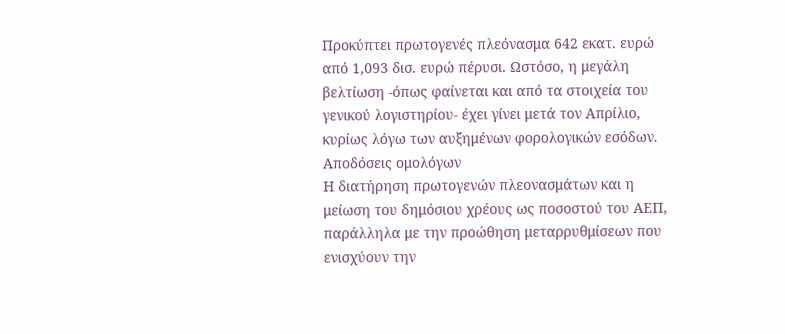Προκύπτει πρωτογενές πλεόνασμα 642 εκατ. ευρώ από 1,093 δισ. ευρώ πέρυσι. Ωστόσο, η μεγάλη βελτίωση -όπως φαίνεται και από τα στοιχεία του γενικού λογιστηρίου- έχει γίνει μετά τον Απρίλιο, κυρίως λόγω των αυξημένων φορολογικών εσόδων.
Αποδόσεις ομολόγων
Η διατήρηση πρωτογενών πλεονασμάτων και η μείωση του δημόσιου χρέους ως ποσοστού του ΑΕΠ, παράλληλα με την προώθηση μεταρρυθμίσεων που ενισχύουν την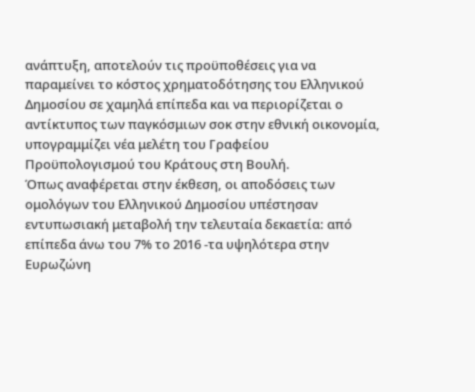ανάπτυξη, αποτελούν τις προϋποθέσεις για να παραμείνει το κόστος χρηματοδότησης του Ελληνικού Δημοσίου σε χαμηλά επίπεδα και να περιορίζεται ο αντίκτυπος των παγκόσμιων σοκ στην εθνική οικονομία, υπογραμμίζει νέα μελέτη του Γραφείου Προϋπολογισμού του Κράτους στη Βουλή.
Όπως αναφέρεται στην έκθεση, οι αποδόσεις των ομολόγων του Ελληνικού Δημοσίου υπέστησαν εντυπωσιακή μεταβολή την τελευταία δεκαετία: από επίπεδα άνω του 7% το 2016 -τα υψηλότερα στην Ευρωζώνη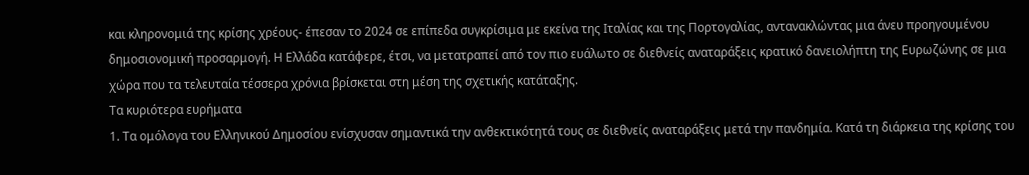και κληρονομιά της κρίσης χρέους- έπεσαν το 2024 σε επίπεδα συγκρίσιμα με εκείνα της Ιταλίας και της Πορτογαλίας, αντανακλώντας μια άνευ προηγουμένου δημοσιονομική προσαρμογή. Η Ελλάδα κατάφερε, έτσι, να μετατραπεί από τον πιο ευάλωτο σε διεθνείς αναταράξεις κρατικό δανειολήπτη της Ευρωζώνης σε μια χώρα που τα τελευταία τέσσερα χρόνια βρίσκεται στη μέση της σχετικής κατάταξης.
Τα κυριότερα ευρήματα
1. Τα ομόλογα του Ελληνικού Δημοσίου ενίσχυσαν σημαντικά την ανθεκτικότητά τους σε διεθνείς αναταράξεις μετά την πανδημία. Κατά τη διάρκεια της κρίσης του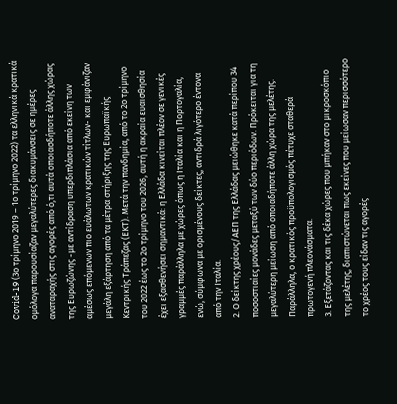Covid-19 (3ο τρίμηνο 2019 – 1ο τρίμηνο 2022) τα ελληνικά κρατικά ομόλογα παρουσίαζαν μεγαλύτερες διακυμάνσεις σε ημέρες αναταραχής στις αγορές από ό,τι αυτά οποιασδήποτε άλλης χώρας της Ευρωζώνης -με αντίδραση υπερδιπλάσια από εκείνη των αμέσως επόμενων πιο ευάλωτων κρατικών τίτλων- και εμφάνιζαν μεγάλη εξάρτηση από τα μέτρα στήριξης της Ευρωπαϊκής Κεντρικής Τράπεζας (ΕΚΤ). Μετά την πανδημία, από το 2ο τρίμηνο του 2022 έως το 2ο τρίμηνο του 2026, αυτή η ακραία ευαισθησία έχει εξασθενήσει σημαντικά: η Ελλάδα κινείται πλέον σε γενικές γραμμές παράλληλα με χώρες όπως η Ιταλία και η Πορτογαλία, ενώ, σύμφωνα με ορισμένους δείκτες, αντιδρά λιγότερο έντονα από την Ιταλία.
2. Ο δείκτης χρέους/ΑΕΠ της Ελλάδας μειώθηκε κατά περίπου 34 ποσοστιαίες μονάδες μεταξύ των δύο περιόδων. Πρόκειται για τη μεγαλύτερη μείωση από οποιαδήποτε άλλη χώρα της μελέτης. Παράλληλα, ο κρατικός προϋπολογισμός πέτυχε σταθερά πρωτογενή πλεονάσματα.
3. Εξετάζοντας και τις δέκα χώρες που μπήκαν στο μικροσκόπιο της μελέτης, διαπιστώνεται πως εκείνες που μείωσαν περισσότερο το χρέος τους είδαν τις αγορές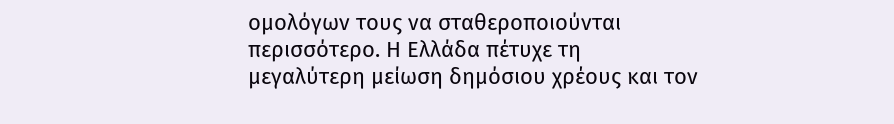ομολόγων τους να σταθεροποιούνται περισσότερο. Η Ελλάδα πέτυχε τη μεγαλύτερη μείωση δημόσιου χρέους και τον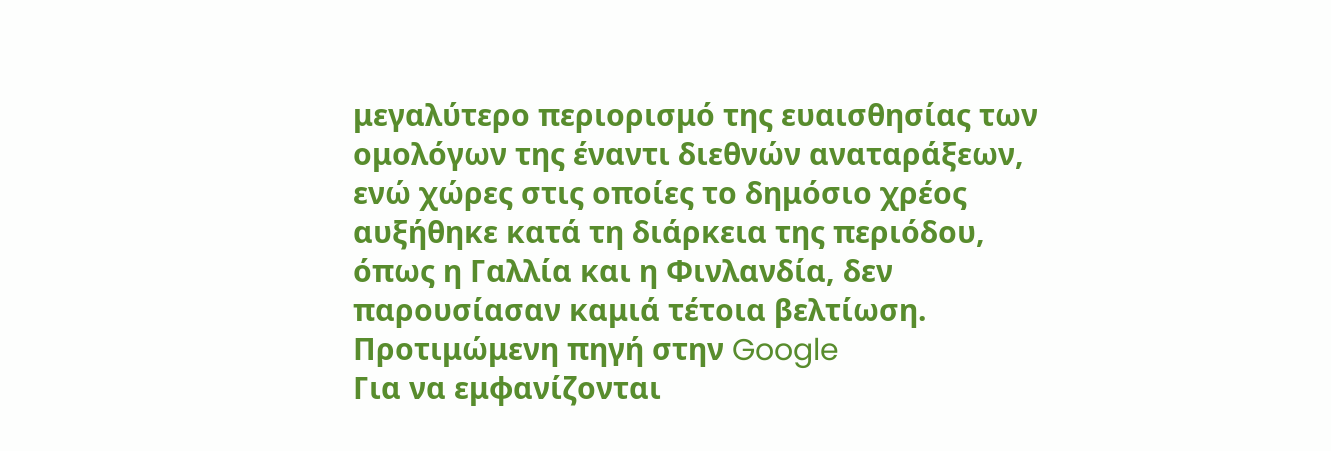μεγαλύτερο περιορισμό της ευαισθησίας των ομολόγων της έναντι διεθνών αναταράξεων, ενώ χώρες στις οποίες το δημόσιο χρέος αυξήθηκε κατά τη διάρκεια της περιόδου, όπως η Γαλλία και η Φινλανδία, δεν παρουσίασαν καμιά τέτοια βελτίωση.
Προτιμώμενη πηγή στην Google
Για να εμφανίζονται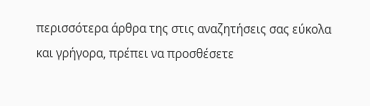περισσότερα άρθρα της στις αναζητήσεις σας εύκολα και γρήγορα, πρέπει να προσθέσετε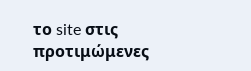το site στις προτιμώμενες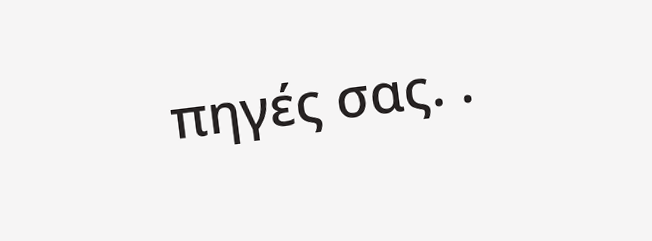πηγές σας. .